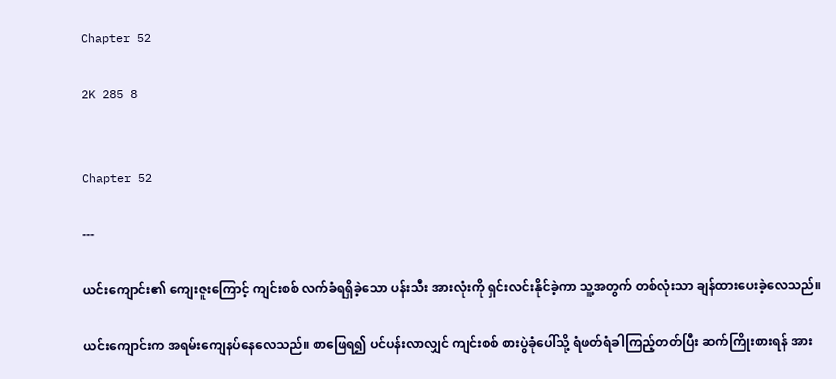Chapter 52

2K 285 8


Chapter 52

---

ယင်းကျောင်း၏ ကျေးဇူးကြောင့် ကျင်းစစ် လက်ခံရရှိခဲ့သော ပန်းသီး အားလုံးကို ရှင်းလင်းနိုင်ခဲ့ကာ သူ့အတွက် တစ်လုံးသာ ချန်ထားပေးခဲ့လေသည်။

ယင်းကျောင်းက အရမ်းကျေနပ်နေလေသည်။ စာဖြေရ၍ ပင်ပန်းလာလျှင် ကျင်းစစ် စားပွဲခုံပေါ်သို့ ရံဖတ်ရံခါကြည့်တတ်ပြီး ဆက်ကြိုးစားရန် အား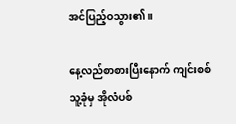အင်ပြည့်ဝသွား၏။

နေ့လည်စာစားပြီးနောက် ကျင်းစစ် သူ့ခုံမှ အိုလံပစ်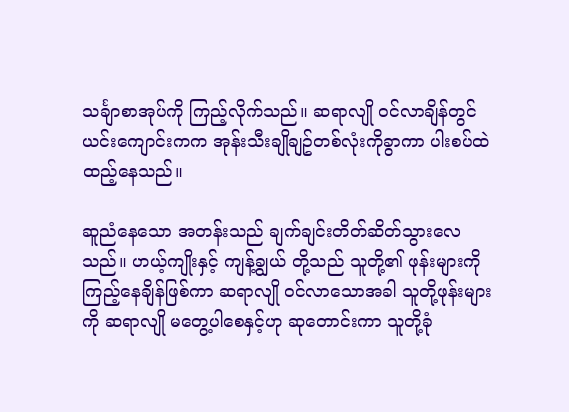သင်္ချာစာအုပ်ကို ကြည့်လိုက်သည်။ ဆရာလျို ဝင်လာချိန်တွင် ယင်းကျောင်းကက အုန်းသီးချိုချဥ်တစ်လုံးကိုခွာကာ ပါးစပ်ထဲထည့်နေသည်။

ဆူညံနေသော အတန်းသည် ချက်ချင်းတိတ်ဆိတ်သွားလေသည်။ ဟယ့်ကျိုးနှင့် ကျန့်ချွယ် တို့သည် သူတို့၏ ဖုန်းများကို ကြည့်နေချိန်ဖြစ်ကာ ဆရာလျို ဝင်လာသောအခါ သူတို့ဖုန်းများကို ဆရာလျို မတွေ့ပါစေနှင့်ဟု ဆုတောင်းကာ သူတို့ခုံ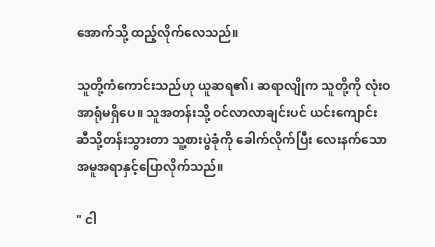အောက်သို့ ထည့်လိုက်လေသည်။

သူတို့ကံကောင်းသည်ဟု ယူဆရ၏၊ ဆရာလျိုက သူတို့ကို လုံးဝ အာရုံမရှိပေ။ သူအတန်းသို့ ဝင်လာလာချင်းပင် ယင်းကျောင်း ဆီသို့တန်းသွားတာ သူ့စားပွဲခုံကို ခေါက်လိုက်ပြီး လေးနက်သောအမူအရာနှင့်ပြောလိုက်သည်။

" ငါ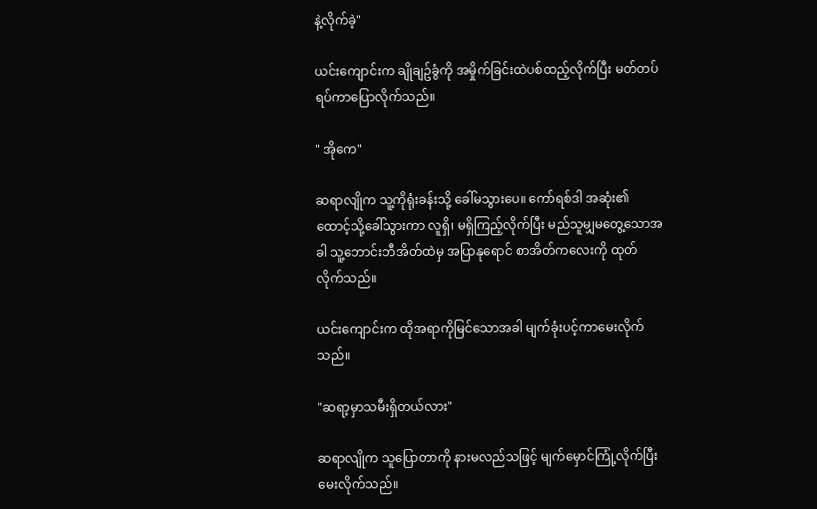နဲ့လိုက်ခဲ့"

ယင်းကျောင်းက ချိုချဥ်ခွံကို အမှိုက်ခြင်းထဲပစ်ထည့်လိုက်ပြီး မတ်တပ်ရပ်ကာပြောလိုက်သည်။

" အိုကေ"

ဆရာလျိုက သူ့ကိုရုံးခန်းသို့ ခေါ်မသွားပေ။ ကော်ရစ်ဒါ အဆုံး၏ ထောင့်သို့ခေါ်သွားကာ လူရှိ၊ မရှိကြည့်လိုက်ပြီး မည်သူမျှမတွေ့သောအခါ သူ့ဘောင်းဘီအိတ်ထဲမှ အပြာနုရောင် စာအိတ်ကလေးကို ထုတ်လိုက်သည်။

ယင်းကျောင်းက ထိုအရာကိုမြင်သောအခါ မျက်ခုံးပင့်ကာမေးလိုက်သည်။

"ဆရာ့မှာသမီးရှိတယ်လား"

ဆရာလျိုက သူပြောတာကို နားမလည်သဖြင့် မျက်မှောင်ကြုံ့လိုက်ပြီးမေးလိုက်သည်။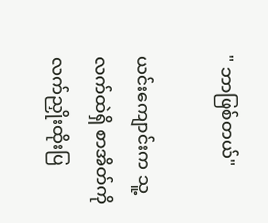" ဘာဖြစ်တယ်"

ယင်းကျောင်းက သူ့လက်ထဲရှိ စာအိတ်ကို လက်ညှိုးထိုးပြ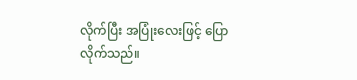လိုက်ပြီး အပြုံးလေးဖြင့် ပြောလိုက်သည်။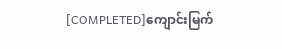[COMPLETED]ကျောင်းမြက်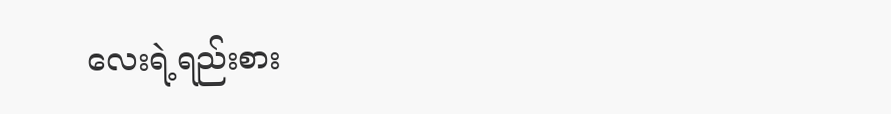လေးရဲ့ရည်းစား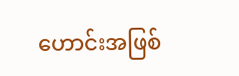ဟောင်းအဖြစ်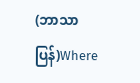(ဘာသာပြန်)Where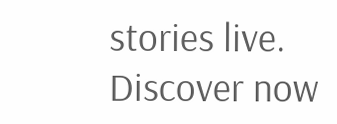stories live. Discover now